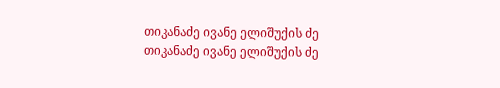თიკანაძე ივანე ელიშუქის ძე
თიკანაძე ივანე ელიშუქის ძე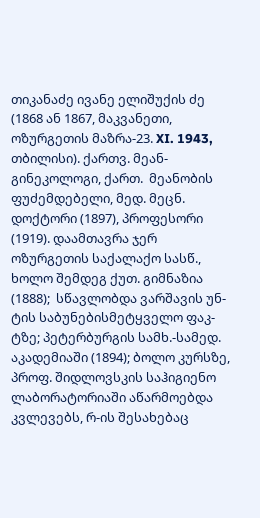თიკანაძე ივანე ელიშუქის ძე (1868 ან 1867, მაკვანეთი, ოზურგეთის მაზრა-23. XI. 1943, თბილისი). ქართვ. მეან-გინეკოლოგი, ქართ.  მეანობის ფუძემდებელი, მედ. მეცნ. დოქტორი (1897), პროფესორი (1919). დაამთავრა ჯერ  ოზურგეთის საქალაქო სასწ., ხოლო შემდეგ ქუთ. გიმნაზია (1888);  სწავლობდა ვარშავის უნ-ტის საბუნებისმეტყველო ფაკ-ტზე; პეტერბურგის სამხ.-სამედ. აკადემიაში (1894); ბოლო კურსზე, პროფ. შიდლოვსკის საჰიგიენო ლაბორატორიაში აწარმოებდა კვლევებს, რ-ის შესახებაც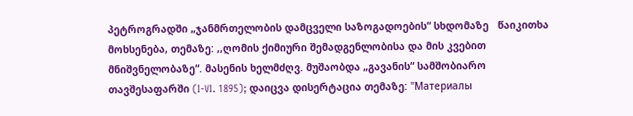პეტროგრადში „ჯანმრთელობის დამცველი საზოგადოების“ სხდომაზე   წაიკითხა მოხსენება, თემაზე: ,,ღომის ქიმიური შემადგენლობისა და მის კვებით მნიშვნელობაზე“. მასენის ხელმძღვ. მუშაობდა „გავანის“ სამშობიარო თავშესაფარში (I-VI. 1895); დაიცვა დისერტაცია თემაზე: "Материалы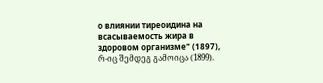о влиянии тиреоидина на всасываемость жира в здоровом организме" (1897), რ-იც შემდეგ გამოიცა (1899).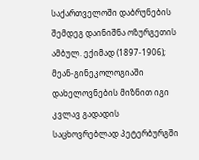საქართველოში დაბრუნების შემდეგ დაინიშნა ოზურგეთის ამბულ. ექიმად (1897-1906); მეან-გინეკოლოგიაში დახელოვნების მიზნით იგი კვლავ გადადის საცხოვრებლად პეტერბურგში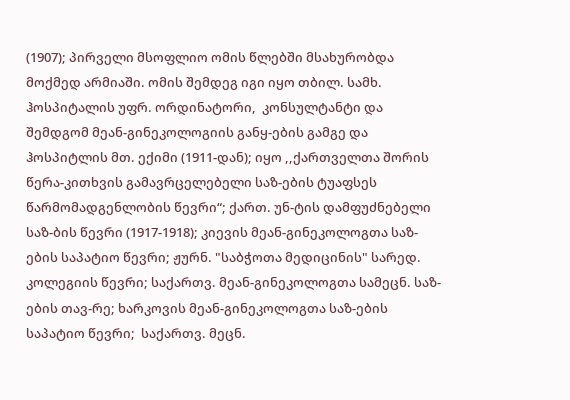(1907); პირველი მსოფლიო ომის წლებში მსახურობდა მოქმედ არმიაში. ომის შემდეგ იგი იყო თბილ. სამხ. ჰოსპიტალის უფრ. ორდინატორი,  კონსულტანტი და შემდგომ მეან-გინეკოლოგიის განყ-ების გამგე და ჰოსპიტლის მთ. ექიმი (1911-დან); იყო ,,ქართველთა შორის წერა-კითხვის გამავრცელებელი საზ-ების ტუაფსეს წარმომადგენლობის წევრი“; ქართ. უნ-ტის დამფუძნებელი საზ-ბის წევრი (1917-1918); კიევის მეან-გინეკოლოგთა საზ-ების საპატიო წევრი; ჟურნ. "საბჭოთა მედიცინის" სარედ. კოლეგიის წევრი; საქართვ. მეან-გინეკოლოგთა სამეცნ. საზ-ების თავ-რე; ხარკოვის მეან-გინეკოლოგთა საზ-ების საპატიო წევრი;  საქართვ. მეცნ.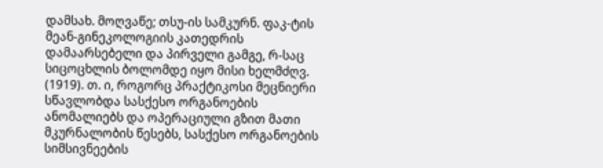დამსახ. მოღვაწე; თსუ-ის სამკურნ. ფაკ-ტის მეან-გინეკოლოგიის კათედრის დამაარსებელი და პირველი გამგე, რ-საც სიცოცხლის ბოლომდე იყო მისი ხელმძღვ. (1919). თ. ი, როგორც პრაქტიკოსი მეცნიერი სწავლობდა სასქესო ორგანოების ანომალიებს და ოპერაციული გზით მათი მკურნალობის წესებს, სასქესო ორგანოების სიმსივნეების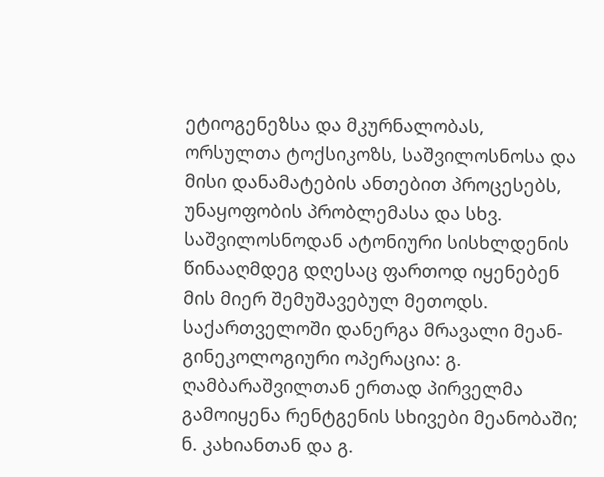ეტიოგენეზსა და მკურნალობას, ორსულთა ტოქსიკოზს, საშვილოსნოსა და მისი დანამატების ანთებით პროცესებს, უნაყოფობის პრობლემასა და სხვ. საშვილოსნოდან ატონიური სისხლდენის წინააღმდეგ დღესაც ფართოდ იყენებენ მის მიერ შემუშავებულ მეთოდს. საქართველოში დანერგა მრავალი მეან-გინეკოლოგიური ოპერაცია: გ. ღამბარაშვილთან ერთად პირველმა გამოიყენა რენტგენის სხივები მეანობაში; ნ. კახიანთან და გ.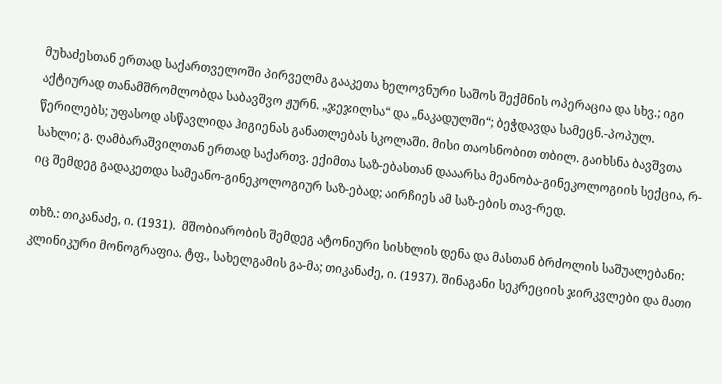მუხაძესთან ერთად საქართველოში პირველმა გააკეთა ხელოვნური საშოს შექმნის ოპერაცია და სხვ.; იგი აქტიურად თანამშრომლობდა საბავშვო ჟურნ. „ჯეჯილსა“ და „ნაკადულში“; ბეჭდავდა სამეცნ.-პოპულ. წერილებს; უფასოდ ასწავლიდა ჰიგიენას განათლებას სკოლაში. მისი თაოსნობით თბილ. გაიხსნა ბავშვთა სახლი; გ. ღამბარაშვილთან ერთად საქართვ. ექიმთა საზ-ებასთან დააარსა მეანობა-გინეკოლოგიის სექცია, რ-იც შემდეგ გადაკეთდა სამეანო-გინეკოლოგიურ საზ-ებად; აირჩიეს ამ საზ-ების თავ-რედ.

თხზ.: თიკანაძე, ი. (1931).  მშობიარობის შემდეგ ატონიური სისხლის დენა და მასთან ბრძოლის საშუალებანი: კლინიკური მონოგრაფია. ტფ., სახელგამის გა-მა; თიკანაძე, ი. (1937). შინაგანი სეკრეციის ჯირკვლები და მათი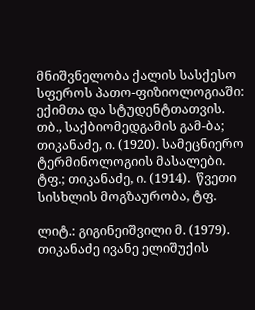მნიშვნელობა ქალის სასქესო სფეროს პათო-ფიზიოლოგიაში: ექიმთა და სტუდენტთათვის. თბ., საქბიომედგამის გამ-ბა; თიკანაძე, ი. (1920). სამეცნიერო ტერმინოლოგიის მასალები. ტფ.; თიკანაძე, ი. (1914).  წვეთი სისხლის მოგზაურობა, ტფ.

ლიტ.: გიგინეიშვილი მ. (1979). თიკანაძე ივანე ელიშუქის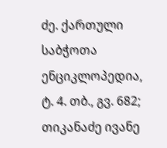ძე. ქართული საბჭოთა ენციკლოპედია, ტ. 4. თბ., გვ. 682; თიკანაძე ივანე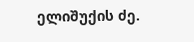ელიშუქის ძე.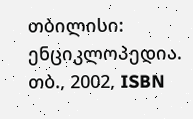თბილისი: ენციკლოპედია. თბ., 2002, ISBN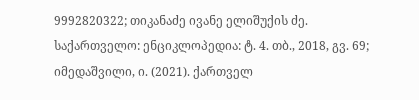9992820322; თიკანაძე ივანე ელიშუქის ძე. საქართველო: ენციკლოპედია: ტ. 4. თბ., 2018, გვ. 69; იმედაშვილი, ი. (2021). ქართველ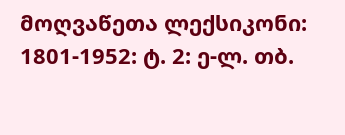მოღვაწეთა ლექსიკონი: 1801-1952: ტ. 2: ე-ლ. თბ.